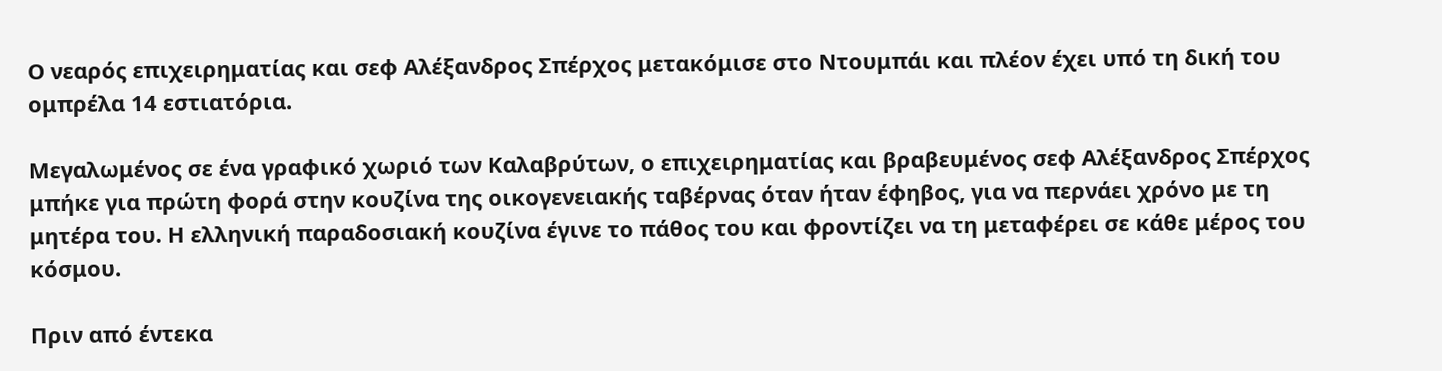Ο νεαρός επιχειρηματίας και σεφ Αλέξανδρος Σπέρχος μετακόμισε στο Ντουμπάι και πλέον έχει υπό τη δική του ομπρέλα 14 εστιατόρια.

Μεγαλωμένος σε ένα γραφικό χωριό των Καλαβρύτων, ο επιχειρηματίας και βραβευμένος σεφ Αλέξανδρος Σπέρχος μπήκε για πρώτη φορά στην κουζίνα της οικογενειακής ταβέρνας όταν ήταν έφηβος, για να περνάει χρόνο με τη μητέρα του. Η ελληνική παραδοσιακή κουζίνα έγινε το πάθος του και φροντίζει να τη μεταφέρει σε κάθε μέρος του κόσμου.

Πριν από έντεκα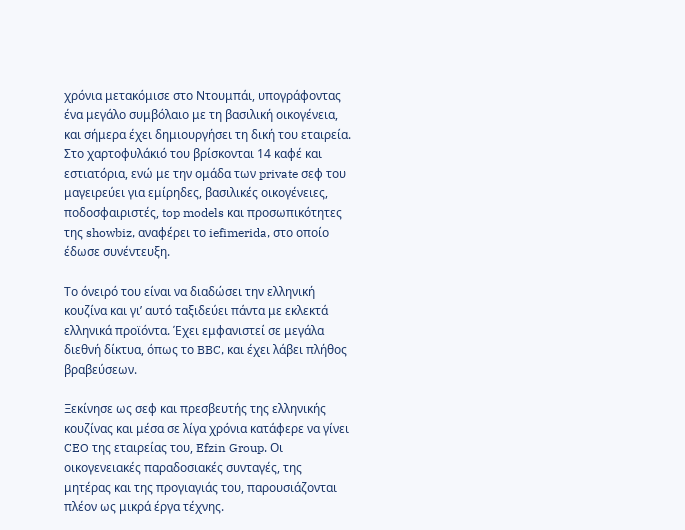χρόνια μετακόμισε στο Ντουμπάι, υπογράφοντας ένα μεγάλο συμβόλαιο με τη βασιλική οικογένεια, και σήμερα έχει δημιουργήσει τη δική του εταιρεία. Στο χαρτοφυλάκιό του βρίσκονται 14 καφέ και εστιατόρια, ενώ με την ομάδα των private σεφ του μαγειρεύει για εμίρηδες, βασιλικές οικογένειες, ποδοσφαιριστές, top models και προσωπικότητες της showbiz, αναφέρει το iefimerida, στο οποίο έδωσε συνέντευξη.

Το όνειρό του είναι να διαδώσει την ελληνική κουζίνα και γι’ αυτό ταξιδεύει πάντα με εκλεκτά ελληνικά προϊόντα. Έχει εμφανιστεί σε μεγάλα διεθνή δίκτυα, όπως το BBC, και έχει λάβει πλήθος βραβεύσεων.

Ξεκίνησε ως σεφ και πρεσβευτής της ελληνικής κουζίνας και μέσα σε λίγα χρόνια κατάφερε να γίνει CEO της εταιρείας του, Efzin Group. Οι οικογενειακές παραδοσιακές συνταγές, της μητέρας και της προγιαγιάς του, παρουσιάζονται πλέον ως μικρά έργα τέχνης.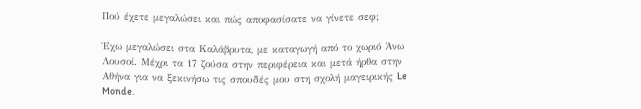Πού έχετε μεγαλώσει και πώς αποφασίσατε να γίνετε σεφ;

Έχω μεγαλώσει στα Καλάβρυτα, με καταγωγή από το χωριό Άνω Λουσοί. Μέχρι τα 17 ζούσα στην περιφέρεια και μετά ήρθα στην Αθήνα για να ξεκινήσω τις σπουδές μου στη σχολή μαγειρικής Le Monde.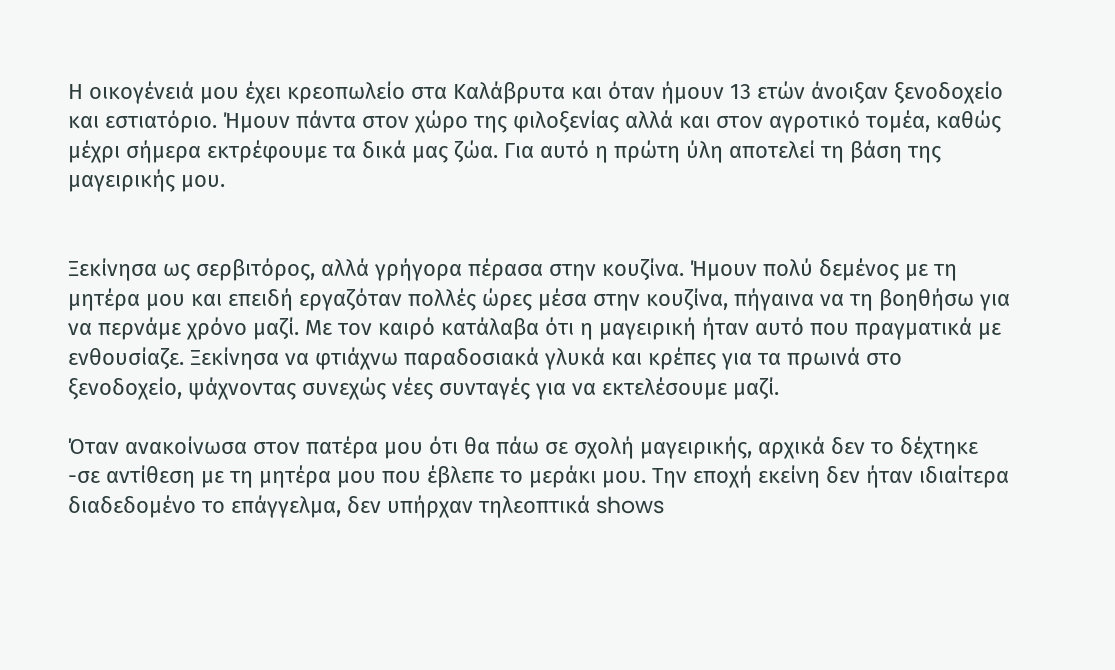Η οικογένειά μου έχει κρεοπωλείο στα Καλάβρυτα και όταν ήμουν 13 ετών άνοιξαν ξενοδοχείο και εστιατόριο. Ήμουν πάντα στον χώρο της φιλοξενίας αλλά και στον αγροτικό τομέα, καθώς μέχρι σήμερα εκτρέφουμε τα δικά μας ζώα. Για αυτό η πρώτη ύλη αποτελεί τη βάση της μαγειρικής μου.


Ξεκίνησα ως σερβιτόρος, αλλά γρήγορα πέρασα στην κουζίνα. Ήμουν πολύ δεμένος με τη μητέρα μου και επειδή εργαζόταν πολλές ώρες μέσα στην κουζίνα, πήγαινα να τη βοηθήσω για να περνάμε χρόνο μαζί. Με τον καιρό κατάλαβα ότι η μαγειρική ήταν αυτό που πραγματικά με ενθουσίαζε. Ξεκίνησα να φτιάχνω παραδοσιακά γλυκά και κρέπες για τα πρωινά στο ξενοδοχείο, ψάχνοντας συνεχώς νέες συνταγές για να εκτελέσουμε μαζί.

Όταν ανακοίνωσα στον πατέρα μου ότι θα πάω σε σχολή μαγειρικής, αρχικά δεν το δέχτηκε -σε αντίθεση με τη μητέρα μου που έβλεπε το μεράκι μου. Την εποχή εκείνη δεν ήταν ιδιαίτερα διαδεδομένο το επάγγελμα, δεν υπήρχαν τηλεοπτικά shows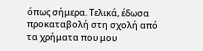όπως σήμερα. Τελικά, έδωσα προκαταβολή στη σχολή από τα χρήματα που μου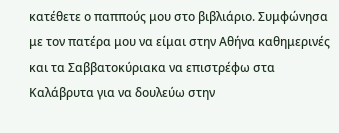κατέθετε ο παππούς μου στο βιβλιάριο. Συμφώνησα με τον πατέρα μου να είμαι στην Αθήνα καθημερινές και τα Σαββατοκύριακα να επιστρέφω στα Καλάβρυτα για να δουλεύω στην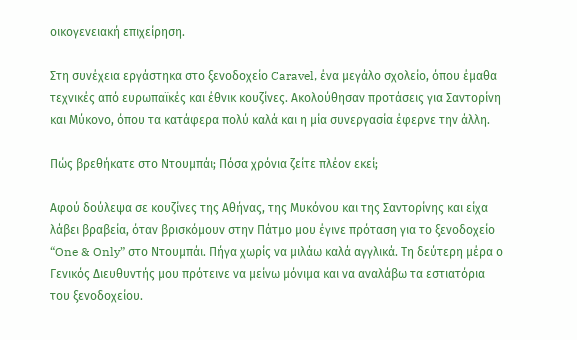οικογενειακή επιχείρηση.

Στη συνέχεια εργάστηκα στο ξενοδοχείο Caravel, ένα μεγάλο σχολείο, όπου έμαθα τεχνικές από ευρωπαϊκές και έθνικ κουζίνες. Ακολούθησαν προτάσεις για Σαντορίνη και Μύκονο, όπου τα κατάφερα πολύ καλά και η μία συνεργασία έφερνε την άλλη.

Πώς βρεθήκατε στο Ντουμπάι; Πόσα χρόνια ζείτε πλέον εκεί;

Αφού δούλεψα σε κουζίνες της Αθήνας, της Μυκόνου και της Σαντορίνης και είχα λάβει βραβεία, όταν βρισκόμουν στην Πάτμο μου έγινε πρόταση για το ξενοδοχείο “One & Only” στο Ντουμπάι. Πήγα χωρίς να μιλάω καλά αγγλικά. Τη δεύτερη μέρα ο Γενικός Διευθυντής μου πρότεινε να μείνω μόνιμα και να αναλάβω τα εστιατόρια του ξενοδοχείου.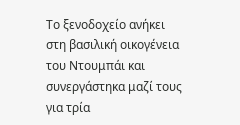Το ξενοδοχείο ανήκει στη βασιλική οικογένεια του Ντουμπάι και συνεργάστηκα μαζί τους για τρία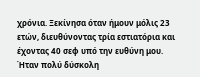χρόνια. Ξεκίνησα όταν ήμουν μόλις 23 ετών, διευθύνοντας τρία εστιατόρια και έχοντας 40 σεφ υπό την ευθύνη μου. Ήταν πολύ δύσκολη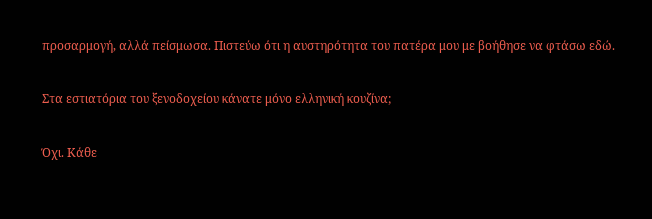προσαρμογή, αλλά πείσμωσα. Πιστεύω ότι η αυστηρότητα του πατέρα μου με βοήθησε να φτάσω εδώ.

Στα εστιατόρια του ξενοδοχείου κάνατε μόνο ελληνική κουζίνα;

Όχι. Κάθε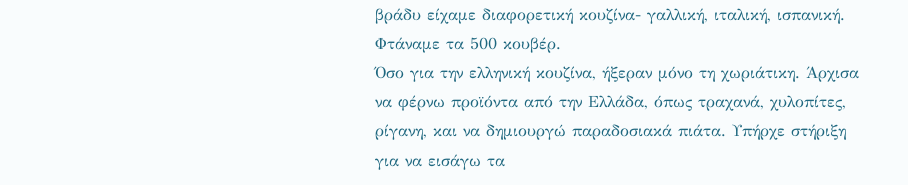βράδυ είχαμε διαφορετική κουζίνα- γαλλική, ιταλική, ισπανική. Φτάναμε τα 500 κουβέρ.
Όσο για την ελληνική κουζίνα, ήξεραν μόνο τη χωριάτικη. Άρχισα να φέρνω προϊόντα από την Ελλάδα, όπως τραχανά, χυλοπίτες, ρίγανη, και να δημιουργώ παραδοσιακά πιάτα. Υπήρχε στήριξη για να εισάγω τα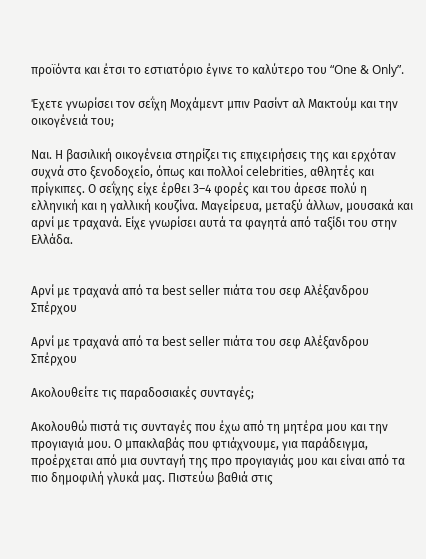προϊόντα και έτσι το εστιατόριο έγινε το καλύτερο του “One & Only”.

Έχετε γνωρίσει τον σεΐχη Μοχάμεντ μπιν Ρασίντ αλ Μακτούμ και την οικογένειά του;

Ναι. Η βασιλική οικογένεια στηρίζει τις επιχειρήσεις της και ερχόταν συχνά στο ξενοδοχείο, όπως και πολλοί celebrities, αθλητές και πρίγκιπες. Ο σεΐχης είχε έρθει 3–4 φορές και του άρεσε πολύ η ελληνική και η γαλλική κουζίνα. Μαγείρευα, μεταξύ άλλων, μουσακά και αρνί με τραχανά. Είχε γνωρίσει αυτά τα φαγητά από ταξίδι του στην Ελλάδα.


Αρνί με τραχανά από τα best seller πιάτα του σεφ Αλέξανδρου Σπέρχου

Αρνί με τραχανά από τα best seller πιάτα του σεφ Αλέξανδρου Σπέρχου

Ακολουθείτε τις παραδοσιακές συνταγές;

Ακολουθώ πιστά τις συνταγές που έχω από τη μητέρα μου και την προγιαγιά μου. Ο μπακλαβάς που φτιάχνουμε, για παράδειγμα, προέρχεται από μια συνταγή της προ προγιαγιάς μου και είναι από τα πιο δημοφιλή γλυκά μας. Πιστεύω βαθιά στις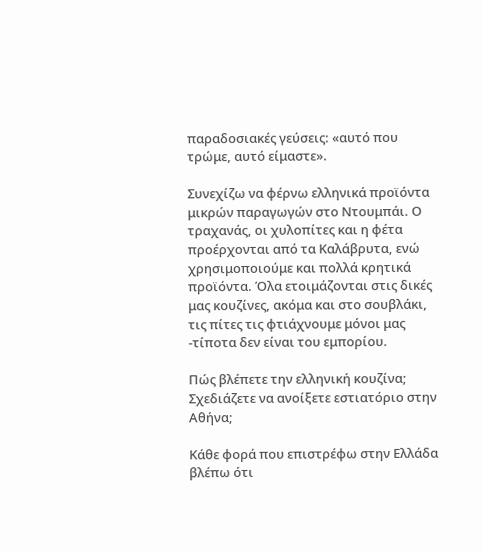παραδοσιακές γεύσεις: «αυτό που τρώμε, αυτό είμαστε».

Συνεχίζω να φέρνω ελληνικά προϊόντα μικρών παραγωγών στο Ντουμπάι. Ο τραχανάς, οι χυλοπίτες και η φέτα προέρχονται από τα Καλάβρυτα, ενώ χρησιμοποιούμε και πολλά κρητικά προϊόντα. Όλα ετοιμάζονται στις δικές μας κουζίνες, ακόμα και στο σουβλάκι, τις πίτες τις φτιάχνουμε μόνοι μας -τίποτα δεν είναι του εμπορίου.

Πώς βλέπετε την ελληνική κουζίνα; Σχεδιάζετε να ανοίξετε εστιατόριο στην Αθήνα;

Κάθε φορά που επιστρέφω στην Ελλάδα βλέπω ότι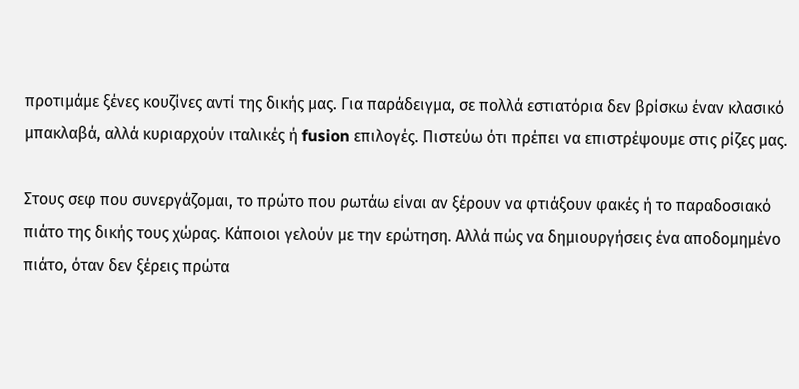προτιμάμε ξένες κουζίνες αντί της δικής μας. Για παράδειγμα, σε πολλά εστιατόρια δεν βρίσκω έναν κλασικό μπακλαβά, αλλά κυριαρχούν ιταλικές ή fusion επιλογές. Πιστεύω ότι πρέπει να επιστρέψουμε στις ρίζες μας.

Στους σεφ που συνεργάζομαι, το πρώτο που ρωτάω είναι αν ξέρουν να φτιάξουν φακές ή το παραδοσιακό πιάτο της δικής τους χώρας. Κάποιοι γελούν με την ερώτηση. Αλλά πώς να δημιουργήσεις ένα αποδομημένο πιάτο, όταν δεν ξέρεις πρώτα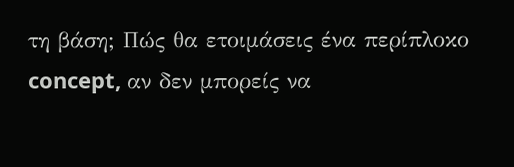τη βάση; Πώς θα ετοιμάσεις ένα περίπλοκο concept, αν δεν μπορείς να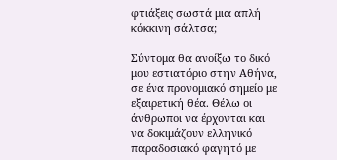φτιάξεις σωστά μια απλή κόκκινη σάλτσα;

Σύντομα θα ανοίξω το δικό μου εστιατόριο στην Αθήνα, σε ένα προνομιακό σημείο με εξαιρετική θέα. Θέλω οι άνθρωποι να έρχονται και να δοκιμάζουν ελληνικό παραδοσιακό φαγητό με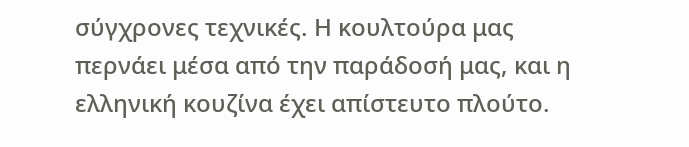σύγχρονες τεχνικές. Η κουλτούρα μας περνάει μέσα από την παράδοσή μας, και η ελληνική κουζίνα έχει απίστευτο πλούτο.